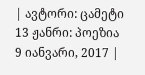| ავტორი: ცამეტი 13 ჟანრი: პოეზია 9 იანვარი, 2017 |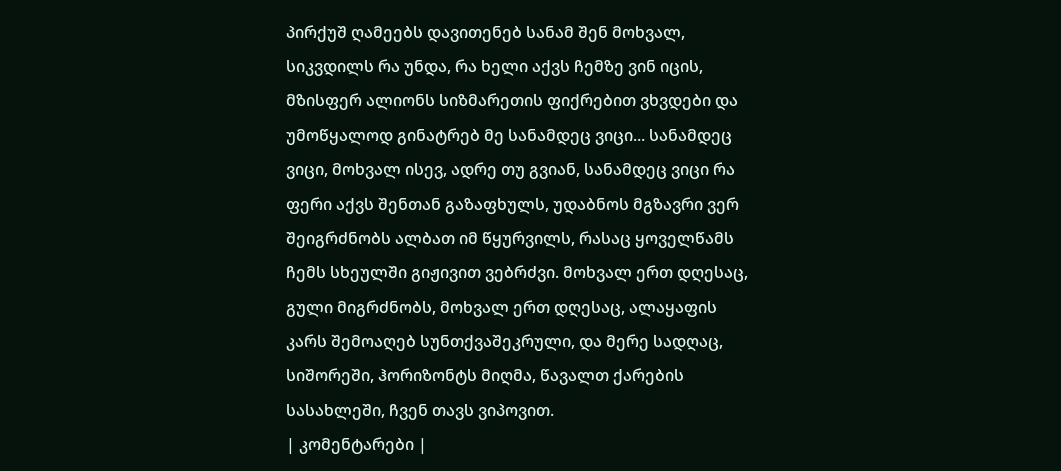პირქუშ ღამეებს დავითენებ სანამ შენ მოხვალ, სიკვდილს რა უნდა, რა ხელი აქვს ჩემზე ვინ იცის, მზისფერ ალიონს სიზმარეთის ფიქრებით ვხვდები და უმოწყალოდ გინატრებ მე სანამდეც ვიცი... სანამდეც ვიცი, მოხვალ ისევ, ადრე თუ გვიან, სანამდეც ვიცი რა ფერი აქვს შენთან გაზაფხულს, უდაბნოს მგზავრი ვერ შეიგრძნობს ალბათ იმ წყურვილს, რასაც ყოველწამს ჩემს სხეულში გიჟივით ვებრძვი. მოხვალ ერთ დღესაც, გული მიგრძნობს, მოხვალ ერთ დღესაც, ალაყაფის კარს შემოაღებ სუნთქვაშეკრული, და მერე სადღაც, სიშორეში, ჰორიზონტს მიღმა, წავალთ ქარების სასახლეში, ჩვენ თავს ვიპოვით.
| კომენტარები |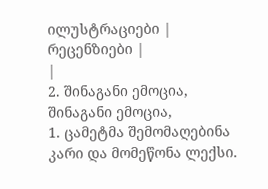ილუსტრაციები |
რეცენზიები |
|
2. შინაგანი ემოცია, შინაგანი ემოცია,
1. ცამეტმა შემომაღებინა კარი და მომეწონა ლექსი.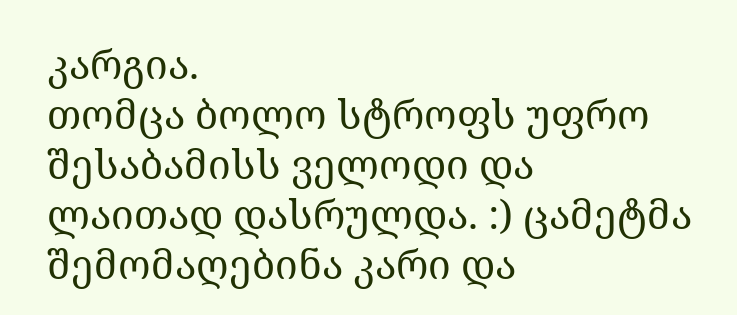კარგია.
თომცა ბოლო სტროფს უფრო შესაბამისს ველოდი და ლაითად დასრულდა. :) ცამეტმა შემომაღებინა კარი და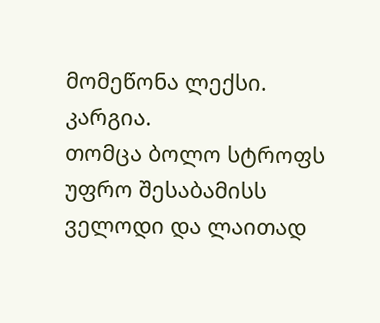მომეწონა ლექსი. კარგია.
თომცა ბოლო სტროფს უფრო შესაბამისს ველოდი და ლაითად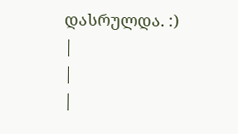დასრულდა. :)
|
|
|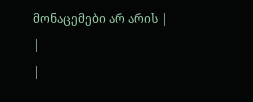მონაცემები არ არის |
|
|